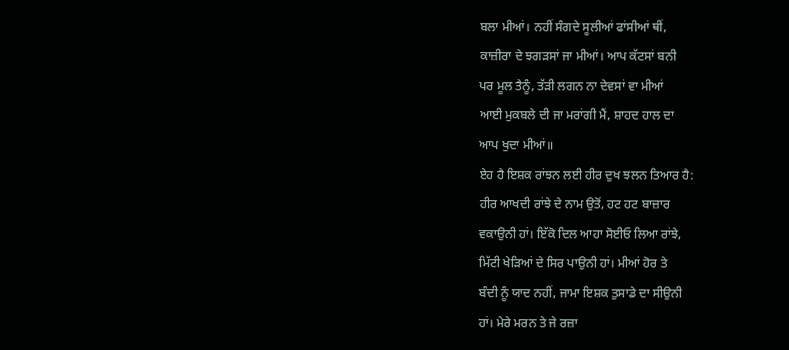ਬਲਾ ਮੀਆਂ। ਨਹੀਂ ਸੰਗਦੇ ਸੂਲੀਆਂ ਫਾਂਸੀਆਂ ਥੀਂ,
ਕਾਜ਼ੀਰਾ ਦੇ ਝਗੜਸਾਂ ਜਾ ਮੀਆਂ। ਆਪ ਕੱਟਸਾਂ ਬਨੀ
ਪਰ ਮੂਲ ਤੈਨੂੰ, ਤੱੜੀ ਲਗਨ ਨਾ ਦੇਵਸਾਂ ਵਾ ਮੀਆਂ
ਆਈ ਮੁਕਬਲੇ ਦੀ ਜਾ ਮਰਾਂਗੀ ਮੈਂ, ਸ਼ਾਹਦ ਹਾਲ ਦਾ
ਆਪ ਖੁਦਾ ਮੀਆਂ॥
ਏਹ ਹੈ ਇਸ਼ਕ ਰਾਂਝਨ ਲਈ ਹੀਰ ਦੁਖ ਝਲਨ ਤਿਆਰ ਹੈ:
ਹੀਰ ਆਖਦੀ ਰਾਂਝੇ ਦੇ ਨਾਮ ਉਤੋਂ, ਹਟ ਹਟ ਬਾਜ਼ਾਰ
ਵਕਾਉਨੀ ਹਾਂ। ਇੱਕੋ ਦਿਲ ਆਹਾ ਸੋਈਓ ਲਿਆ ਰਾਂਝੇ,
ਮਿੱਟੀ ਖੇੜਿਆਂ ਦੇ ਸਿਰ ਪਾਉਨੀ ਹਾਂ। ਮੀਆਂ ਹੋਰ ਤੇ
ਬੰਦੀ ਨੂੰ ਯਾਦ ਨਹੀਂ, ਜਾਮਾ ਇਸ਼ਕ ਤੁਸਾਡੇ ਦਾ ਸੀਉਨੀ
ਹਾਂ। ਮੇਰੇ ਮਰਨ ਤੇ ਜੇ ਰਜ਼ਾ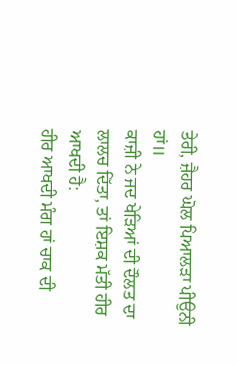ਤੇਰੀ, ਜ਼ੈਹਰ ਘੋਲ ਪਿਆਲੜਾ ਪੀਉਨੀ ਹਾਂ॥
ਕਾਜ਼ੀ ਨੇ ਜਦ ਖੇੜਿਆਂ ਦੀ ਦੌਲਤ ਦਾ ਲਾਲਚ ਦਿੱਤਾ, ਤਾਂ ਇਸ਼ਕ ਮੱਤੀ ਹੀਰ ਆਖਦੀ ਹੈ:
ਹੀਰ ਆਖਦੀ ਮੰਗ ਹਾਂ ਚਾਕ ਦੀ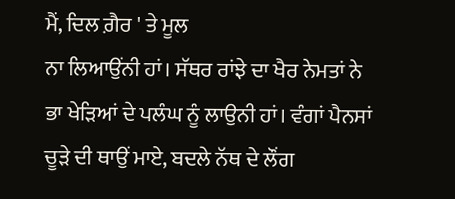ਮੈਂ, ਦਿਲ ਗ਼ੈਰ ' ਤੇ ਮੂਲ
ਨਾ ਲਿਆਉਂਨੀ ਹਾਂ। ਸੱਥਰ ਰਾਂਝੇ ਦਾ ਖੈਰ ਨੇਮਤਾਂ ਨੇ
ਭਾ ਖੇੜਿਆਂ ਦੇ ਪਲੰਘ ਨੂੰ ਲਾਉਨੀ ਹਾਂ। ਵੰਗਾਂ ਪੈਨਸਾਂ
ਚੂੜੇ ਦੀ ਥਾਉਂ ਮਾਏ, ਬਦਲੇ ਨੱਥ ਦੇ ਲੌਂਗ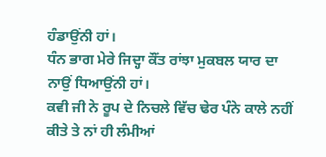ਹੰਡਾਉਂਨੀ ਹਾਂ।
ਧੰਨ ਭਾਗ ਮੇਰੇ ਜਿਦ੍ਹਾ ਕੌਂਤ ਰਾਂਝਾ ਮੁਕਬਲ ਯਾਰ ਦਾ
ਨਾਉਂ ਧਿਆਉਂਨੀ ਹਾਂ।
ਕਵੀ ਜੀ ਨੇ ਰੂਪ ਦੇ ਨਿਚਲੇ ਵਿੱਚ ਢੇਰ ਪੰਨੇ ਕਾਲੇ ਨਹੀਂ
ਕੀਤੇ ਤੇ ਨਾਂ ਹੀ ਲੰਮੀਆਂ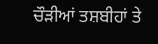ਚੌੜੀਆਂ ਤਸ਼ਬੀਹਾਂ ਤੇ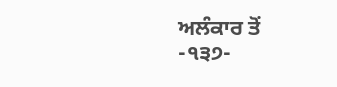ਅਲੰਕਾਰ ਤੋਂ
-੧੩੭-